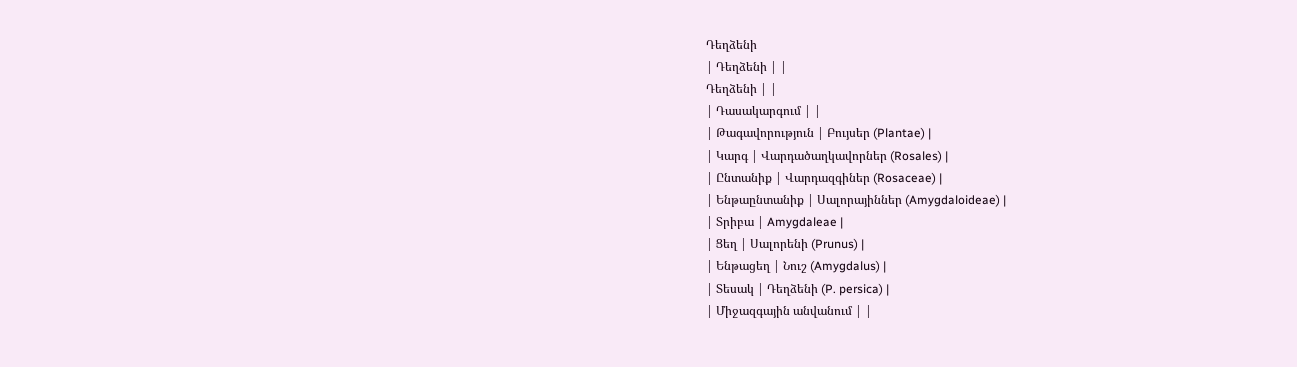Դեղձենի
| Դեղձենի | |
Դեղձենի | |
| Դասակարգում | |
| Թագավորություն | Բույսեր (Plantae) |
| Կարգ | Վարդածաղկավորներ (Rosales) |
| Ընտանիք | Վարդազգիներ (Rosaceae) |
| Ենթաընտանիք | Սալորայիններ (Amygdaloideae) |
| Տրիբա | Amygdaleae |
| Ցեղ | Սալորենի (Prunus) |
| Ենթացեղ | Նուշ (Amygdalus) |
| Տեսակ | Դեղձենի (P. persica) |
| Միջազգային անվանում | |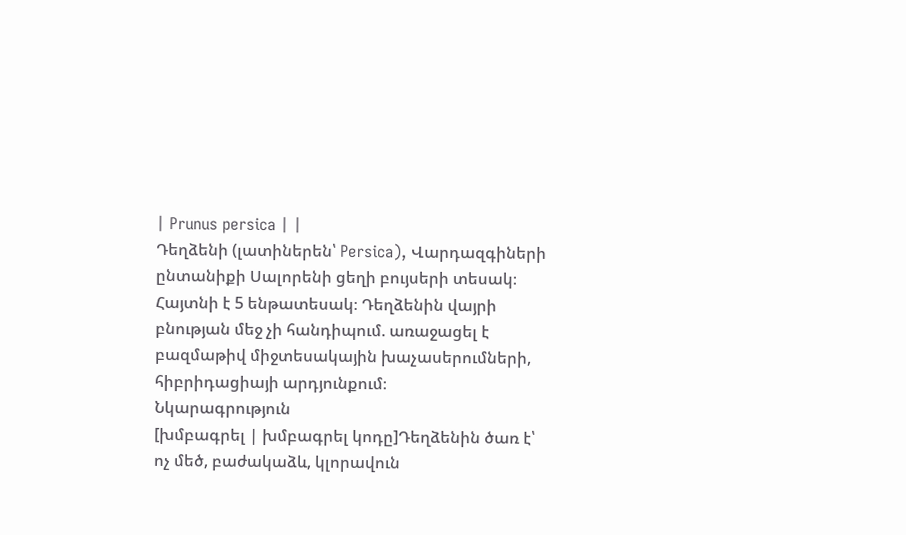| Prunus persica | |
Դեղձենի (լատիներեն՝ Persica), Վարդազգիների ընտանիքի Սալորենի ցեղի բույսերի տեսակ։ Հայտնի է 5 ենթատեսակ։ Դեղձենին վայրի բնության մեջ չի հանդիպում. առաջացել է բազմաթիվ միջտեսակային խաչասերումների, հիբրիդացիայի արդյունքում։
Նկարագրություն
[խմբագրել | խմբագրել կոդը]Դեղձենին ծառ է՝ ոչ մեծ, բաժակաձև, կլորավուն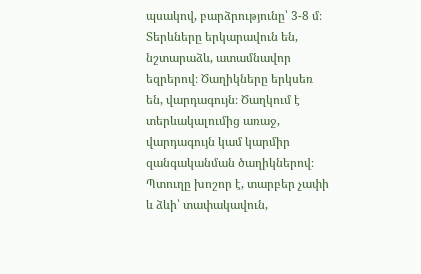պսակով, բարձրությունը՝ 3-8 մ։ Տերևները երկարավուն են, նշտարաձև, ատամնավոր եզրերով։ Ծաղիկները երկսեռ են, վարդագույն։ Ծաղկում է տերևակալումից առաջ, վարդագույն կամ կարմիր զանգականման ծաղիկներով։ Պտուղը խոշոր է, տարբեր չափի և ձևի՝ տափակավուն,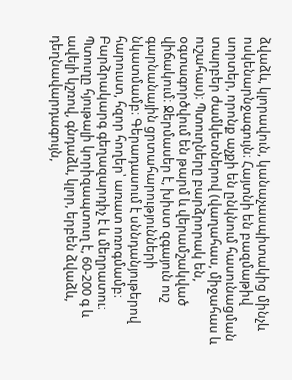ձվաձև, կլորավուն, կանաչասպիտակից մինչև ոսկենարնջագույն։ Հայտնի են բազմաթիվ սորտեր, որոնք աչքի են ընկնում հասունացման տարբեր ժամկետներով (վաղահաս, միջահաս և ուշահաս)։ Պտուղները բարձրորակ են, օգտագործվում են թարմ և վերամշակված վիճակում։ Ջերմասեր է, խիստ զգայուն ուշ գարնանային ցրտահարությունների նկատմամբ։ Գերադասում է սննդանյութերով հարուստ, հզոր հողեր՝ առատ ոռոգմամբ։ Բարձրակարգ գեղազարդիչ է և մեղրատու։
Պտուղը հյութալի կորիզապտուղ է, 60-200 գ և ավելի կշռով, գնդաձև, կլոր, երբեն ձվաձև, դեղնավարդագույն,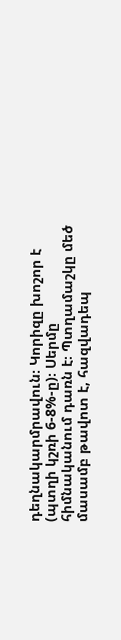դեղնակարմրավուն։ Կորիզը խոշոր է (պտղի կշռի 6-8%-ը)։ Սերմը հիմնականում դառն է։ Պտղամաշկը մեծ մասամբ թավոտ է, հազվադեպ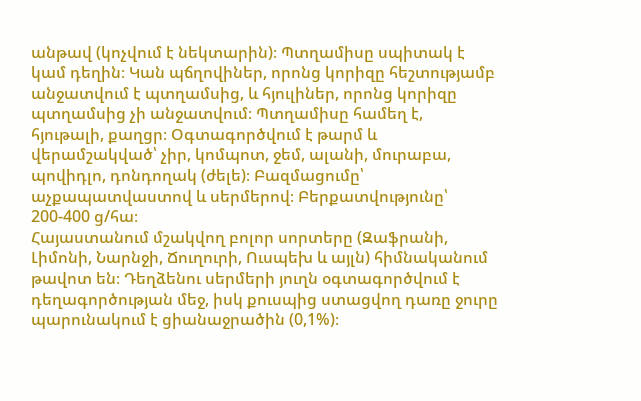անթավ (կոչվում է նեկտարին)։ Պտղամիսը սպիտակ է կամ դեղին։ Կան պճղովիներ, որոնց կորիզը հեշտությամբ անջատվում է պտղամսից, և հյուլիներ, որոնց կորիզը պտղամսից չի անջատվում։ Պտղամիսը համեղ է, հյութալի, քաղցր։ Օգտագործվում է թարմ և վերամշակված՝ չիր, կոմպոտ, ջեմ, ալանի, մուրաբա, պովիդլո, դոնդողակ (ժելե)։ Բազմացումը՝ աչքապատվաստով և սերմերով։ Բերքատվությունը՝ 200-400 ց/հա։
Հայաստանում մշակվող բոլոր սորտերը (Զաֆրանի, Լիմոնի, Նարնջի, Ճուղուրի, Ուսպեխ և այլն) հիմնականում թավոտ են։ Դեղձենու սերմերի յուղն օգտագործվում է դեղագործության մեջ, իսկ քուսպից ստացվող դառը ջուրը պարունակում է ցիանաջրածին (0,1%)։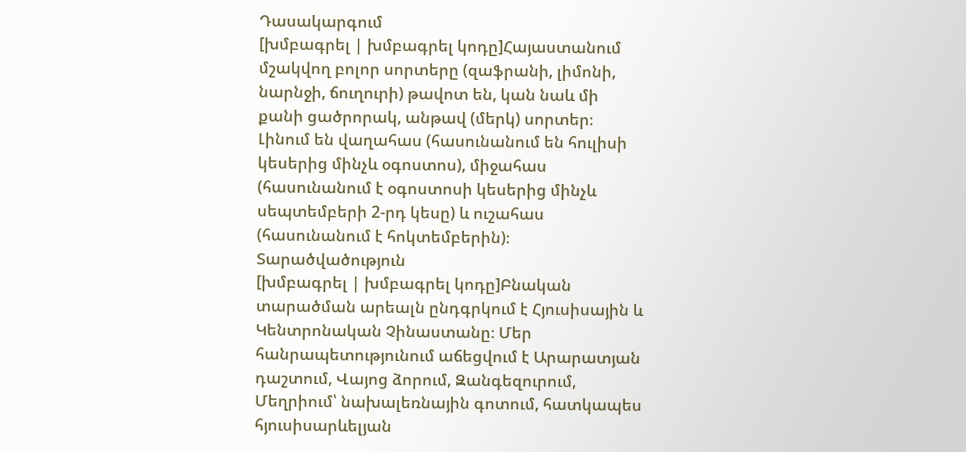Դասակարգում
[խմբագրել | խմբագրել կոդը]Հայաստանում մշակվող բոլոր սորտերը (զաֆրանի, լիմոնի, նարնջի, ճուղուրի) թավոտ են, կան նաև մի քանի ցածրորակ, անթավ (մերկ) սորտեր։ Լինում են վաղահաս (հասունանում են հուլիսի կեսերից մինչև օգոստոս), միջահաս (հասունանում է օգոստոսի կեսերից մինչև սեպտեմբերի 2-րդ կեսը) և ուշահաս (հասունանում է հոկտեմբերին)։
Տարածվածություն
[խմբագրել | խմբագրել կոդը]Բնական տարածման արեալն ընդգրկում է Հյուսիսային և Կենտրոնական Չինաստանը։ Մեր հանրապետությունում աճեցվում է Արարատյան դաշտում, Վայոց ձորում, Զանգեզուրում, Մեղրիում՝ նախալեռնային գոտում, հատկապես հյուսիսարևելյան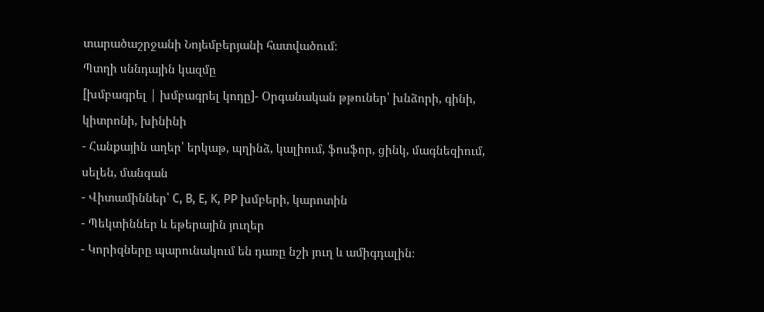տարածաշրջանի Նոյեմբերյանի հատվածում։
Պտղի սննդային կազմը
[խմբագրել | խմբագրել կոդը]- Օրգանական թթուներ՝ խնձորի, գինի, կիտրոնի, խինինի
- Հանքային աղեր՝ երկաթ, պղինձ, կալիում, ֆոսֆոր, ցինկ, մագնեզիում, սելեն, մանգան
- Վիտամիններ՝ C, B, E, K, PP խմբերի, կարոտին
- Պեկտիններ և եթերային յուղեր
- Կորիզները պարունակում են դառը նշի յուղ և ամիգդալին։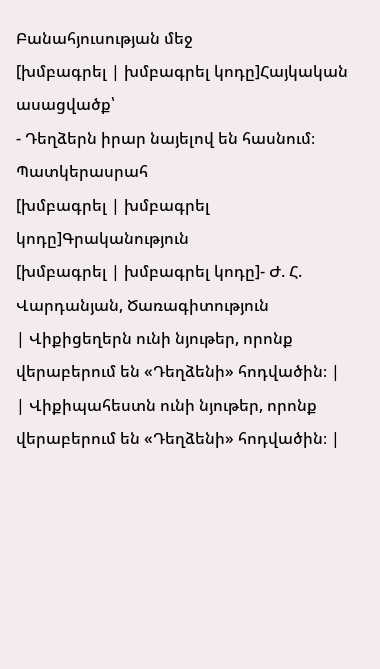Բանահյուսության մեջ
[խմբագրել | խմբագրել կոդը]Հայկական ասացվածք՝
- Դեղձերն իրար նայելով են հասնում։
Պատկերասրահ
[խմբագրել | խմբագրել կոդը]Գրականություն
[խմբագրել | խմբագրել կոդը]- Ժ. Հ. Վարդանյան, Ծառագիտություն
| Վիքիցեղերն ունի նյութեր, որոնք վերաբերում են «Դեղձենի» հոդվածին։ |
| Վիքիպահեստն ունի նյութեր, որոնք վերաբերում են «Դեղձենի» հոդվածին։ |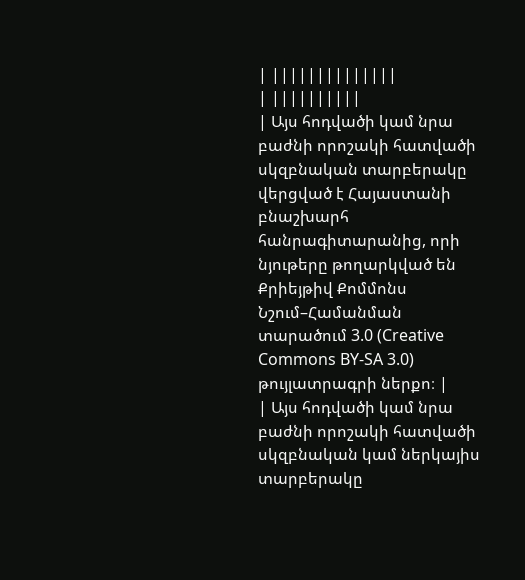| ||||||||||||||
| ||||||||||
| Այս հոդվածի կամ նրա բաժնի որոշակի հատվածի սկզբնական տարբերակը վերցված է Հայաստանի բնաշխարհ հանրագիտարանից, որի նյութերը թողարկված են Քրիեյթիվ Քոմմոնս Նշում–Համանման տարածում 3.0 (Creative Commons BY-SA 3.0) թույլատրագրի ներքո։ |
| Այս հոդվածի կամ նրա բաժնի որոշակի հատվածի սկզբնական կամ ներկայիս տարբերակը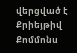վերցված է Քրիեյթիվ Քոմմոնս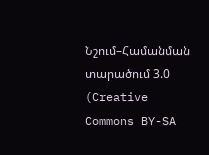Նշում–Համանման տարածում 3.0 (Creative Commons BY-SA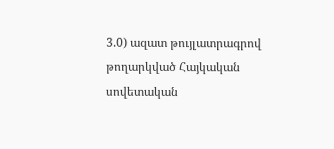3.0) ազատ թույլատրագրով թողարկված Հայկական սովետական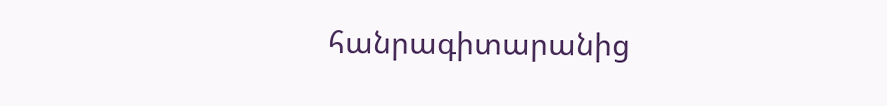հանրագիտարանից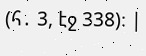(հ․ 3, էջ 338)։ |